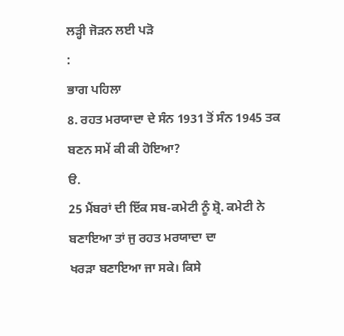ਲੜ੍ਹੀ ਜੋੜਨ ਲਈ ਪੜੋ
:
ਭਾਗ ਪਹਿਲਾ
8. ਰਹਤ ਮਰਯਾਦਾ ਦੇ ਸੰਨ 1931 ਤੋਂ ਸੰਨ 1945 ਤਕ ਬਣਨ ਸਮੇਂ ਕੀ ਕੀ ਹੋਇਆ?
ੳ.
25 ਮੈਂਬਰਾਂ ਦੀ ਇੱਕ ਸਬ-ਕਮੇਟੀ ਨੂੰ ਸ਼੍ਰੋ. ਕਮੇਟੀ ਨੇ ਬਣਾਇਆ ਤਾਂ ਜੁ ਰਹਤ ਮਰਯਾਦਾ ਦਾ
ਖਰੜਾ ਬਣਾਇਆ ਜਾ ਸਕੇ। ਕਿਸੇ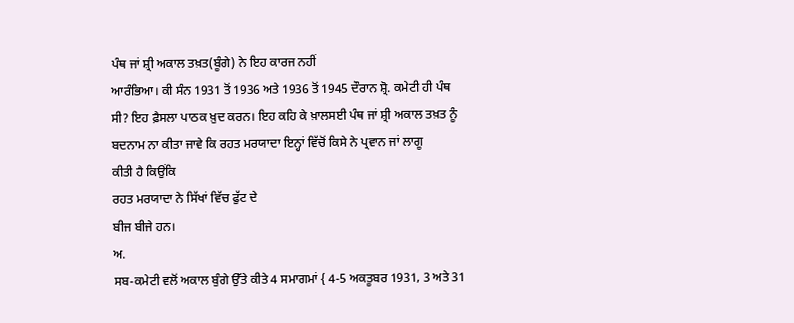ਪੰਥ ਜਾਂ ਸ਼੍ਰੀ ਅਕਾਲ ਤਖ਼ਤ(ਬੂੰਗੇ) ਨੇ ਇਹ ਕਾਰਜ ਨਹੀਂ
ਆਰੰਭਿਆ। ਕੀ ਸੰਨ 1931 ਤੋਂ 1936 ਅਤੇ 1936 ਤੋਂ 1945 ਦੌਰਾਨ ਸ਼੍ਰੋ. ਕਮੇਟੀ ਹੀ ਪੰਥ
ਸੀ? ਇਹ ਫ਼ੈਸਲਾ ਪਾਠਕ ਖ਼ੁਦ ਕਰਨ। ਇਹ ਕਹਿ ਕੇ ਖ਼ਾਲਸਈ ਪੰਥ ਜਾਂ ਸ਼੍ਰੀ ਅਕਾਲ ਤਖ਼ਤ ਨੂੰ
ਬਦਨਾਮ ਨਾ ਕੀਤਾ ਜਾਵੇ ਕਿ ਰਹਤ ਮਰਯਾਦਾ ਇਨ੍ਹਾਂ ਵਿੱਚੋਂ ਕਿਸੇ ਨੇ ਪ੍ਰਵਾਨ ਜਾਂ ਲਾਗੂ
ਕੀਤੀ ਹੈ ਕਿਉਂਕਿ
ਰਹਤ ਮਰਯਾਦਾ ਨੇ ਸਿੱਖਾਂ ਵਿੱਚ ਫੁੱਟ ਦੇ
ਬੀਜ ਬੀਜੇ ਹਨ।
ਅ.
ਸਬ-ਕਮੇਟੀ ਵਲੋਂ ਅਕਾਲ ਬੁੰਗੇ ਉੱਤੇ ਕੀਤੇ 4 ਸਮਾਗਮਾਂ { 4-5 ਅਕਤੂਬਰ 1931, 3 ਅਤੇ 31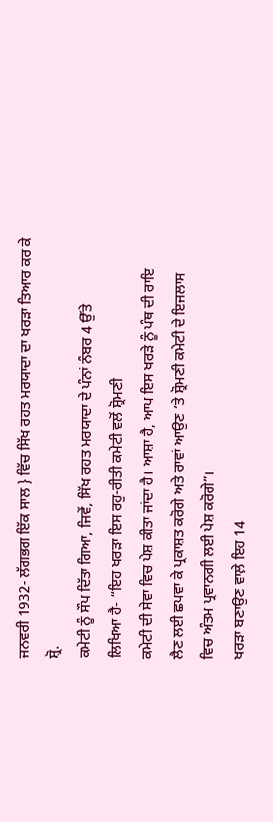ਜਨਵਰੀ 1932- ਲੱਗਭਗ ਇੱਕ ਸਾਲ } ਵਿੱਚ ਸਿੱਖ ਰਹਤ ਮਰਯਾਦਾ ਦਾ ਖਰੜਾ ਤਿਆਰ ਕਰ ਕੇ ਸ਼੍ਰੋ.
ਕਮੇਟੀ ਨੂੰ ਸੌਪ ਦਿੱਤਾ ਗਿਆ, ਜਿਵੇਂ, ਸਿੱਖ ਰਹਤ ਮਰਯਾਦਾ ਦੇ ਪੰਨਾਂ ਨੰਬਰ 4 ਉੱਤੇ
ਲਿਖਿਆ ਹੈ- “ਇਹ ਖਰੜਾ ਇਸ ਰਹੁ-ਰੀਤੀ ਕਮੇਟੀ ਵਲੋਂ ਸ਼੍ਰੋਮਣੀ
ਕਮੇਟੀ ਦੀ ਸੇਵਾ ਵਿਚ ਪੇਸ਼ ਕੀਤਾ ਜਾਂਦਾ ਹੈ। ਆਸ਼ਾ ਹੈ, ਆਪ ਇਸ ਖਰੜੇ ਨੂੰ ਪੰਥ ਦੀ ਰਾਇ
ਲੈਣ ਲਈ ਛਪਵਾ ਕੇ ਪ੍ਰਕਾਸ਼ਤ ਕਰੋਗੇ ਅਤੇ ਰਾਵਾਂ ਆਉਣ ’ਤੇ ਸ਼੍ਰੋਮਣੀ ਕਮੇਟੀ ਦੇ ਇਜਲਾਸ
ਵਿਚ ਅੰਤਮ ਪ੍ਰਵਾਨਗੀ ਲਈ ਪੇਸ਼ ਕਰੋਗੇ”।
ਖਰੜਾ ਬਣਾਉਣ ਵਾਲ਼ੇ ਇਹ 14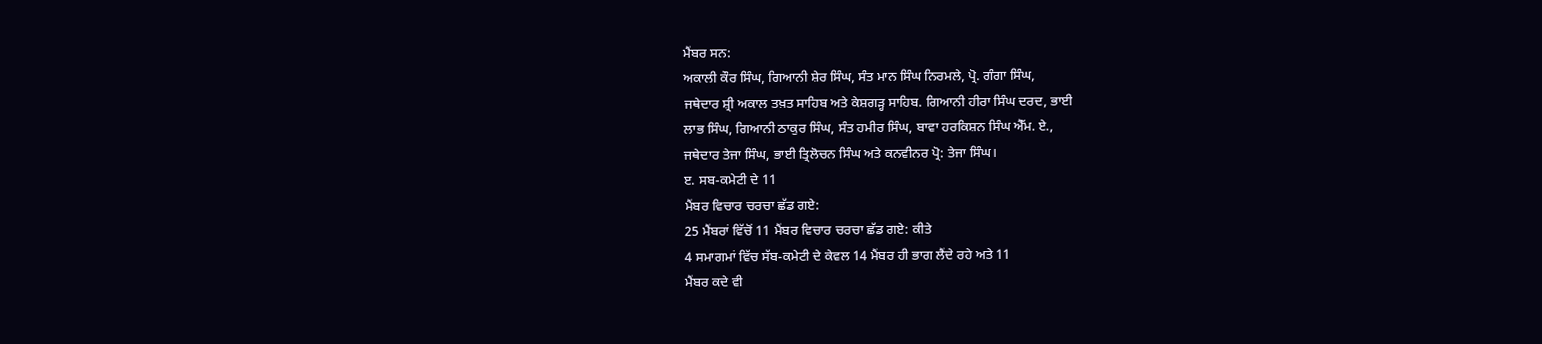ਮੈਂਬਰ ਸਨ:
ਅਕਾਲੀ ਕੌਰ ਸਿੰਘ, ਗਿਆਨੀ ਸ਼ੇਰ ਸਿੰਘ, ਸੰਤ ਮਾਨ ਸਿੰਘ ਨਿਰਮਲੇ, ਪ੍ਰੋ. ਗੰਗਾ ਸਿੰਘ,
ਜਥੇਦਾਰ ਸ਼੍ਰੀ ਅਕਾਲ ਤਖ਼ਤ ਸਾਹਿਬ ਅਤੇ ਕੇਸ਼ਗੜ੍ਹ ਸਾਹਿਬ. ਗਿਆਨੀ ਹੀਰਾ ਸਿੰਘ ਦਰਦ, ਭਾਈ
ਲਾਭ ਸਿੰਘ, ਗਿਆਨੀ ਠਾਕੁਰ ਸਿੰਘ, ਸੰਤ ਹਮੀਰ ਸਿੰਘ, ਬਾਵਾ ਹਰਕਿਸ਼ਨ ਸਿੰਘ ਐੱਮ. ਏ.,
ਜਥੇਦਾਰ ਤੇਜਾ ਸਿੰਘ, ਭਾਈ ਤ੍ਰਿਲੋਚਨ ਸਿੰਘ ਅਤੇ ਕਨਵੀਨਰ ਪ੍ਰੋ: ਤੇਜਾ ਸਿੰਘ।
ੲ. ਸਬ-ਕਮੇਟੀ ਦੇ 11
ਮੈਂਬਰ ਵਿਚਾਰ ਚਰਚਾ ਛੱਡ ਗਏ:
25 ਮੈਂਬਰਾਂ ਵਿੱਚੋਂ 11 ਮੈਂਬਰ ਵਿਚਾਰ ਚਰਚਾ ਛੱਡ ਗਏ: ਕੀਤੇ
4 ਸਮਾਗਮਾਂ ਵਿੱਚ ਸੱਬ-ਕਮੇਟੀ ਦੇ ਕੇਵਲ 14 ਮੈਂਬਰ ਹੀ ਭਾਗ ਲੈਂਦੇ ਰਹੇ ਅਤੇ 11
ਮੈਂਬਰ ਕਦੇ ਵੀ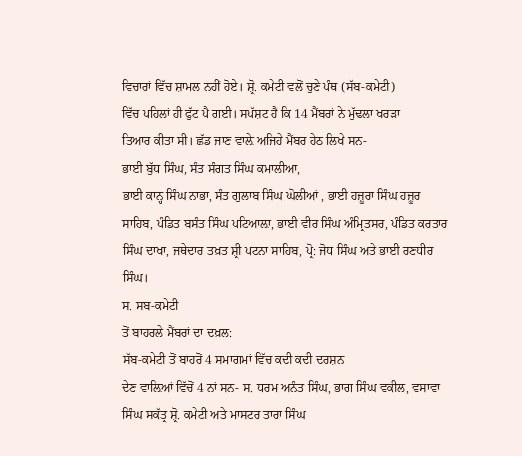ਵਿਚਾਰਾਂ ਵਿੱਚ ਸ਼ਾਮਲ ਨਹੀਂ ਹੋਏ। ਸ਼੍ਰੋ. ਕਮੇਟੀ ਵਲੋਂ ਚੁਣੇ ਪੰਥ (ਸੱਬ-ਕਮੇਟੀ)
ਵਿੱਚ ਪਹਿਲਾਂ ਹੀ ਫੁੱਟ ਪੈ ਗਈ। ਸਪੱਸ਼ਟ ਹੈ ਕਿ 14 ਮੈਂਬਰਾਂ ਨੇ ਮੁੱਢਲਾ ਖਰੜਾ
ਤਿਆਰ ਕੀਤਾ ਸੀ। ਛੱਡ ਜਾਣ ਵਾਲ਼ੇ ਅਜਿਹੇ ਮੈਂਬਰ ਹੇਠ ਲਿਖੇ ਸਨ-
ਭਾਈ ਬੁੱਧ ਸਿੰਘ, ਸੰਤ ਸੰਗਤ ਸਿੰਘ ਕਮਾਲੀਆ,
ਭਾਈ ਕਾਨ੍ਹ ਸਿੰਘ ਨਾਭਾ, ਸੰਤ ਗੁਲਾਬ ਸਿੰਘ ਘੋਲੀਆਂ , ਭਾਈ ਹਜ਼ੂਰਾ ਸਿੰਘ ਹਜ਼ੂਰ
ਸਾਹਿਬ, ਪੰਡਿਤ ਬਸੰਤ ਸਿੰਘ ਪਟਿਆਲ਼ਾ, ਭਾਈ ਵੀਰ ਸਿੰਘ ਅੰਮ੍ਰਿਤਸਰ, ਪੰਡਿਤ ਕਰਤਾਰ
ਸਿੰਘ ਦਾਖਾ, ਜਥੇਦਾਰ ਤਖ਼ਤ ਸ਼੍ਰੀ ਪਟਨਾ ਸਾਹਿਬ, ਪ੍ਰੋ: ਜੋਧ ਸਿੰਘ ਅਤੇ ਭਾਈ ਰਣਧੀਰ
ਸਿੰਘ।
ਸ. ਸਬ-ਕਮੇਟੀ
ਤੋਂ ਬਾਹਰਲੇ ਮੈਂਬਰਾਂ ਦਾ ਦਖ਼ਲ:
ਸੱਬ-ਕਮੇਟੀ ਤੋਂ ਬਾਹਰੋਂ 4 ਸਮਾਗਮਾਂ ਵਿੱਚ ਕਦੀ ਕਦੀ ਦਰਸ਼ਨ
ਦੇਣ ਵਾਲ਼ਿਆਂ ਵਿੱਚੋਂ 4 ਨਾਂ ਸਨ- ਸ. ਧਰਮ ਅਨੰਤ ਸਿੰਘ, ਭਾਗ ਸਿੰਘ ਵਕੀਲ, ਵਸਾਵਾ
ਸਿੰਘ ਸਕੱਤ੍ਰ ਸ਼੍ਰੋ. ਕਮੇਟੀ ਅਤੇ ਮਾਸਟਰ ਤਾਰਾ ਸਿੰਘ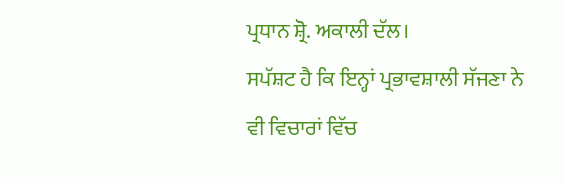ਪ੍ਰਧਾਨ ਸ਼੍ਰੋ. ਅਕਾਲੀ ਦੱਲ।
ਸਪੱਸ਼ਟ ਹੈ ਕਿ ਇਨ੍ਹਾਂ ਪ੍ਰਭਾਵਸ਼ਾਲੀ ਸੱਜਣਾ ਨੇ ਵੀ ਵਿਚਾਰਾਂ ਵਿੱਚ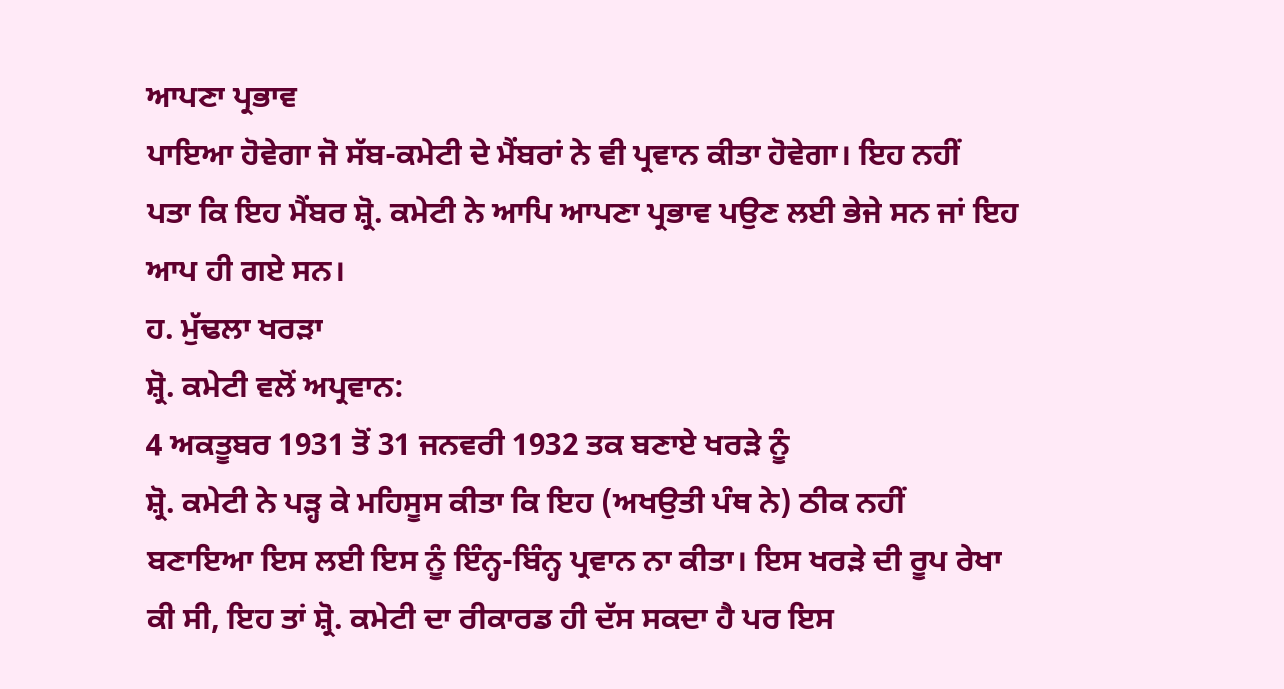ਆਪਣਾ ਪ੍ਰਭਾਵ
ਪਾਇਆ ਹੋਵੇਗਾ ਜੋ ਸੱਬ-ਕਮੇਟੀ ਦੇ ਮੈਂਬਰਾਂ ਨੇ ਵੀ ਪ੍ਰਵਾਨ ਕੀਤਾ ਹੋਵੇਗਾ। ਇਹ ਨਹੀਂ
ਪਤਾ ਕਿ ਇਹ ਮੈਂਬਰ ਸ਼੍ਰੋ. ਕਮੇਟੀ ਨੇ ਆਪਿ ਆਪਣਾ ਪ੍ਰਭਾਵ ਪਉਣ ਲਈ ਭੇਜੇ ਸਨ ਜਾਂ ਇਹ
ਆਪ ਹੀ ਗਏ ਸਨ।
ਹ. ਮੁੱਢਲਾ ਖਰੜਾ
ਸ਼੍ਰੋ. ਕਮੇਟੀ ਵਲੋਂ ਅਪ੍ਰਵਾਨ:
4 ਅਕਤੂਬਰ 1931 ਤੋਂ 31 ਜਨਵਰੀ 1932 ਤਕ ਬਣਾਏ ਖਰੜੇ ਨੂੰ
ਸ਼੍ਰੋ. ਕਮੇਟੀ ਨੇ ਪੜ੍ਹ ਕੇ ਮਹਿਸੂਸ ਕੀਤਾ ਕਿ ਇਹ (ਅਖਉਤੀ ਪੰਥ ਨੇ) ਠੀਕ ਨਹੀਂ
ਬਣਾਇਆ ਇਸ ਲਈ ਇਸ ਨੂੰ ਇੰਨ੍ਹ-ਬਿੰਨ੍ਹ ਪ੍ਰਵਾਨ ਨਾ ਕੀਤਾ। ਇਸ ਖਰੜੇ ਦੀ ਰੂਪ ਰੇਖਾ
ਕੀ ਸੀ, ਇਹ ਤਾਂ ਸ਼੍ਰੋ. ਕਮੇਟੀ ਦਾ ਰੀਕਾਰਡ ਹੀ ਦੱਸ ਸਕਦਾ ਹੈ ਪਰ ਇਸ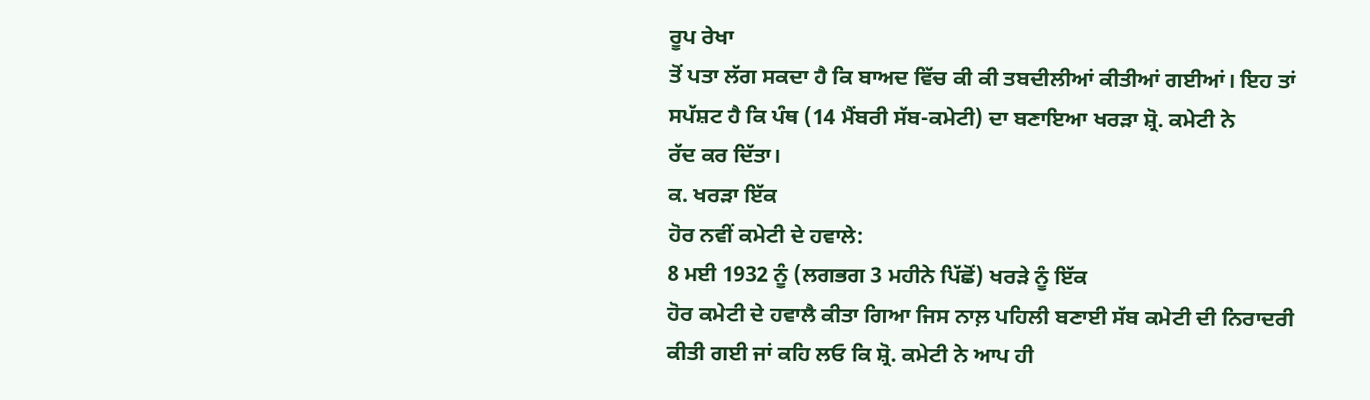ਰੂਪ ਰੇਖਾ
ਤੋਂ ਪਤਾ ਲੱਗ ਸਕਦਾ ਹੈ ਕਿ ਬਾਅਦ ਵਿੱਚ ਕੀ ਕੀ ਤਬਦੀਲੀਆਂ ਕੀਤੀਆਂ ਗਈਆਂ। ਇਹ ਤਾਂ
ਸਪੱਸ਼ਟ ਹੈ ਕਿ ਪੰਥ (14 ਮੈਂਬਰੀ ਸੱਬ-ਕਮੇਟੀ) ਦਾ ਬਣਾਇਆ ਖਰੜਾ ਸ਼੍ਰੋ. ਕਮੇਟੀ ਨੇ
ਰੱਦ ਕਰ ਦਿੱਤਾ।
ਕ. ਖਰੜਾ ਇੱਕ
ਹੋਰ ਨਵੀਂ ਕਮੇਟੀ ਦੇ ਹਵਾਲੇ:
8 ਮਈ 1932 ਨੂੰ (ਲਗਭਗ 3 ਮਹੀਨੇ ਪਿੱਛੋਂ) ਖਰੜੇ ਨੂੰ ਇੱਕ
ਹੋਰ ਕਮੇਟੀ ਦੇ ਹਵਾਲੈ ਕੀਤਾ ਗਿਆ ਜਿਸ ਨਾਲ਼ ਪਹਿਲੀ ਬਣਾਈ ਸੱਬ ਕਮੇਟੀ ਦੀ ਨਿਰਾਦਰੀ
ਕੀਤੀ ਗਈ ਜਾਂ ਕਹਿ ਲਓ ਕਿ ਸ਼੍ਰੋ. ਕਮੇਟੀ ਨੇ ਆਪ ਹੀ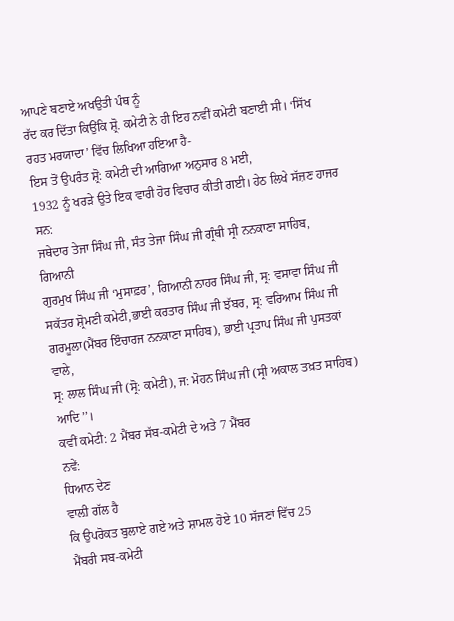ਆਪਣੇ ਬਣਾਏ ਅਖਉਤੀ ਪੰਥ ਨੂੰ
ਰੱਦ ਕਰ ਦਿੱਤਾ ਕਿਉਂਕਿ ਸ਼੍ਰੋ. ਕਮੇਟੀ ਨੇ ਹੀ ਇਹ ਨਵੀਂ ਕਮੇਟੀ ਬਣਾਈ ਸੀ। ‘ਸਿੱਖ
ਰਹਤ ਮਰਯਾਦਾ’ ਵਿੱਚ ਲਿਖਿਆ ਹਇਆ ਹੈ-
ਇਸ ਤੋਂ ਉਪਰੰਤ ਸ਼੍ਰੋ: ਕਮੇਟੀ ਦੀ ਆਗਿਆ ਅਨੁਸਾਰ 8 ਮਈ,
1932 ਨੂੰ ਖਰੜੇ ਉਤੇ ਇਕ ਵਾਰੀ ਹੋਰ ਵਿਚਾਰ ਕੀਤੀ ਗਈ। ਹੇਠ ਲਿਖੇ ਸੱਜ਼ਣ ਹਾਜਰ ਸਨ:
ਜਥੇਦਾਰ ਤੇਜਾ ਸਿੰਘ ਜੀ, ਸੰਤ ਤੇਜਾ ਸਿੰਘ ਜੀ ਗ੍ਰੰਥੀ ਸ੍ਰੀ ਨਨਕਾਣਾ ਸਾਹਿਬ, ਗਿਆਨੀ
ਗੁਰਮੁਖ ਸਿੰਘ ਜੀ ‘ਮੁਸਾਫ਼ਰ’, ਗਿਆਨੀ ਨਾਹਰ ਸਿੰਘ ਜੀ, ਸ੍ਰ: ਵਸਾਵਾ ਸਿੰਘ ਜੀ
ਸਕੱਤਰ ਸ਼੍ਰੋਮਣੀ ਕਮੇਟੀ,ਭਾਈ ਕਰਤਾਰ ਸਿੰਘ ਜੀ ਝੱਬਰ, ਸ੍ਰ: ਵਰਿਆਮ ਸਿੰਘ ਜੀ
ਗਰਮੂਲਾ(ਮੈਂਬਰ ਇੰਚਾਰਜ ਨਨਕਾਣਾ ਸਾਹਿਬ), ਭਾਈ ਪ੍ਰਤਾਪ ਸਿੰਘ ਜੀ ਪੁਸਤਕਾਂ ਵਾਲੇ,
ਸ੍ਰ: ਲਾਲ ਸਿੰਘ ਜੀ (ਸ੍ਰੋ: ਕਮੇਟੀ), ਜ: ਮੋਹਨ ਸਿੰਘ ਜੀ (ਸ੍ਰੀ ਅਕਾਲ ਤਖ਼ਤ ਸਾਹਿਬ)
ਆਦਿ’’।
ਕਵੀਂ ਕਮੇਟੀ: 2 ਮੈਂਬਰ ਸੱਬ-ਕਮੇਟੀ ਦੇ ਅਤੇ 7 ਮੈਂਬਰ
ਨਵੇਂ:
ਧਿਆਨ ਦੇਣ
ਵਾਲ਼ੀ ਗੱਲ ਹੈ
ਕਿ ਉਪਰੋਕਤ ਬੁਲਾਏ ਗਏ ਅਤੇ ਸ਼ਾਮਲ ਹੋਏ 10 ਸੱਜਣਾਂ ਵਿੱਚ 25
ਮੈਂਬਰੀ ਸਬ-ਕਮੇਟੀ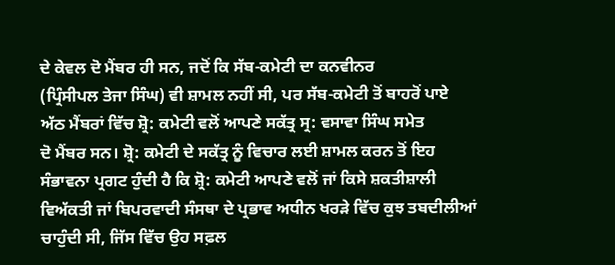ਦੇ ਕੇਵਲ ਦੋ ਮੈਂਬਰ ਹੀ ਸਨ, ਜਦੋਂ ਕਿ ਸੱਬ-ਕਮੇਟੀ ਦਾ ਕਨਵੀਨਰ
(ਪ੍ਰਿੰਸੀਪਲ ਤੇਜਾ ਸਿੰਘ) ਵੀ ਸ਼ਾਮਲ ਨਹੀਂ ਸੀ, ਪਰ ਸੱਬ-ਕਮੇਟੀ ਤੋਂ ਬਾਹਰੋਂ ਪਾਏ
ਅੱਠ ਮੈਂਬਰਾਂ ਵਿੱਚ ਸ਼੍ਰੋ: ਕਮੇਟੀ ਵਲੋਂ ਆਪਣੇ ਸਕੱਤ੍ਰ ਸ੍ਰ: ਵਸਾਵਾ ਸਿੰਘ ਸਮੇਤ
ਦੋ ਮੈਂਬਰ ਸਨ। ਸ਼੍ਰੋ: ਕਮੇਟੀ ਦੇ ਸਕੱਤ੍ਰ ਨੂੰ ਵਿਚਾਰ ਲਈ ਸ਼ਾਮਲ ਕਰਨ ਤੋਂ ਇਹ
ਸੰਭਾਵਨਾ ਪ੍ਰਗਟ ਹੁੰਦੀ ਹੈ ਕਿ ਸ਼੍ਰੋ: ਕਮੇਟੀ ਆਪਣੇ ਵਲੋਂ ਜਾਂ ਕਿਸੇ ਸ਼ਕਤੀਸ਼ਾਲੀ
ਵਿਅੱਕਤੀ ਜਾਂ ਬਿਪਰਵਾਦੀ ਸੰਸਥਾ ਦੇ ਪ੍ਰਭਾਵ ਅਧੀਨ ਖਰੜੇ ਵਿੱਚ ਕੁਝ ਤਬਦੀਲੀਆਂ
ਚਾਹੁੰਦੀ ਸੀ, ਜਿੱਸ ਵਿੱਚ ਉਹ ਸਫ਼ਲ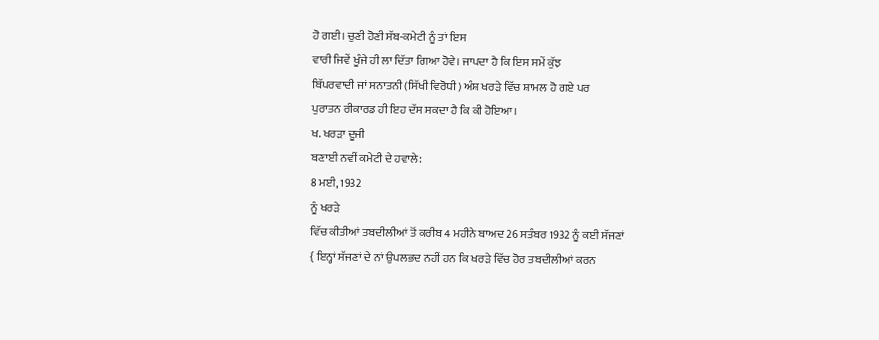ਹੋ ਗਈ। ਚੁਣੀ ਹੋਣੀ ਸੱਬ-ਕਮੇਟੀ ਨੂੰ ਤਾਂ ਇਸ
ਵਾਰੀ ਜਿਵੇਂ ਖੂੰਜੇ ਹੀ ਲਾ ਦਿੱਤਾ ਗਿਆ ਹੋਵੇ। ਜਾਪਦਾ ਹੈ ਕਿ ਇਸ ਸਮੇਂ ਕੁੱਝ
ਬਿੱਪਰਵਾਦੀ ਜਾਂ ਸਨਾਤਨੀ (ਸਿੱਖੀ ਵਿਰੋਧੀ) ਅੰਸ਼ ਖਰੜੇ ਵਿੱਚ ਸ਼ਾਮਲ ਹੋ ਗਏ ਪਰ
ਪੁਰਾਤਨ ਰੀਕਾਰਡ ਹੀ ਇਹ ਦੱਸ ਸਕਦਾ ਹੈ ਕਿ ਕੀ ਹੋਇਆ।
ਖ. ਖਰੜਾ ਦੂਜੀ
ਬਣਾਈ ਨਵੀਂ ਕਮੇਟੀ ਦੇ ਹਵਾਲੇ:
8 ਮਈ, 1932
ਨੂੰ ਖਰੜੇ
ਵਿੱਚ ਕੀਤੀਆਂ ਤਬਦੀਲੀਆਂ ਤੋਂ ਕਰੀਬ 4 ਮਹੀਨੇ ਬਾਅਦ 26 ਸਤੰਬਰ 1932 ਨੂੰ ਕਈ ਸੱਜਣਾਂ
{ ਇਨ੍ਹਾਂ ਸੱਜਣਾਂ ਦੇ ਨਾਂ ਉਪਲਭਦ ਨਹੀਂ ਹਨ ਕਿ ਖਰੜੇ ਵਿੱਚ ਹੋਰ ਤਬਦੀਲੀਆਂ ਕਰਨ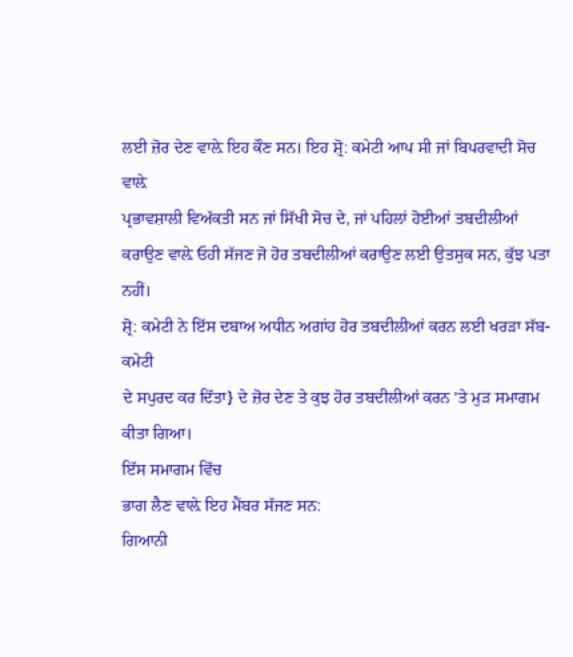ਲਈ ਜ਼ੋਰ ਦੇਣ ਵਾਲ਼ੇ ਇਹ ਕੌਣ ਸਨ। ਇਹ ਸ਼੍ਰੋ: ਕਮੇਟੀ ਆਪ ਸੀ ਜਾਂ ਬਿਪਰਵਾਦੀ ਸੋਚ ਵਾਲ਼ੇ
ਪ੍ਰਭਾਵਸ਼ਾਲੀ ਵਿਅੱਕਤੀ ਸਨ ਜਾਂ ਸਿੱਖੀ ਸੋਚ ਦੇ, ਜਾਂ ਪਹਿਲਾਂ ਹੋਈਆਂ ਤਬਦੀਲੀਆਂ
ਕਰਾਉਣ ਵਾਲ਼ੇ ਓਹੀ ਸੱਜਣ ਜੋ ਹੋਰ ਤਬਦੀਲੀਆਂ ਕਰਾਉਣ ਲਈ ਉਤਸੁਕ ਸਨ, ਕੁੱਝ ਪਤਾ ਨਹੀਂ।
ਸ਼੍ਰੋ: ਕਮੇਟੀ ਨੇ ਇੱਸ ਦਬਾਅ ਅਧੀਨ ਅਗਾਂਹ ਹੋਰ ਤਬਦੀਲੀਆਂ ਕਰਨ ਲਈ ਖਰੜਾ ਸੱਬ-ਕਮੇਟੀ
ਦੇ ਸਪੁਰਦ ਕਰ ਦਿੱਤਾ} ਦੇ ਜ਼ੋਰ ਦੇਣ ਤੇ ਕੁਝ ਹੋਰ ਤਬਦੀਲੀਆਂ ਕਰਨ 'ਤੇ ਮੁੜ ਸਮਾਗਮ
ਕੀਤਾ ਗਿਆ।
ਇੱਸ ਸਮਾਗਮ ਵਿੱਚ
ਭਾਗ ਲੈਣ ਵਾਲ਼ੇ ਇਹ ਮੈਂਬਰ ਸੱਜਣ ਸਨ:
ਗਿਆਨੀ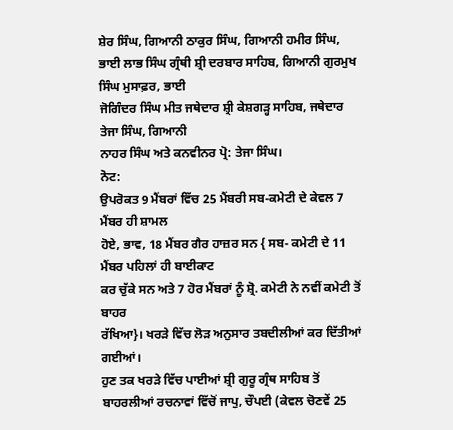ਸ਼ੇਰ ਸਿੰਘ, ਗਿਆਨੀ ਠਾਕੁਰ ਸਿੰਘ, ਗਿਆਨੀ ਹਮੀਰ ਸਿੰਘ,
ਭਾਈ ਲਾਭ ਸਿੰਘ ਗ੍ਰੰਥੀ ਸ਼੍ਰੀ ਦਰਬਾਰ ਸਾਹਿਬ, ਗਿਆਨੀ ਗੁਰਮੁਖ ਸਿੰਘ ਮੁਸਾਫ਼ਰ, ਭਾਈ
ਜੋਗਿੰਦਰ ਸਿੰਘ ਮੀਤ ਜਥੇਦਾਰ ਸ਼੍ਰੀ ਕੇਸ਼ਗੜ੍ਹ ਸਾਹਿਬ, ਜਥੇਦਾਰ ਤੇਜਾ ਸਿੰਘ, ਗਿਆਨੀ
ਨਾਹਰ ਸਿੰਘ ਅਤੇ ਕਨਵੀਨਰ ਪ੍ਰੋ: ਤੇਜਾ ਸਿੰਘ।
ਨੋਟ:
ਉਪਰੋਕਤ 9 ਮੈਂਬਰਾਂ ਵਿੱਚ 25 ਮੈਂਬਰੀ ਸਬ-ਕਮੇਟੀ ਦੇ ਕੇਵਲ 7 ਮੈਂਬਰ ਹੀ ਸ਼ਾਮਲ
ਹੋਏ, ਭਾਵ, 18 ਮੈਂਬਰ ਗੈਰ ਹਾਜ਼ਰ ਸਨ { ਸਬ- ਕਮੇਟੀ ਦੇ 11 ਮੈਂਬਰ ਪਹਿਲਾਂ ਹੀ ਬਾਈਕਾਟ
ਕਰ ਚੁੱਕੇ ਸਨ ਅਤੇ 7 ਹੋਰ ਮੈਂਬਰਾਂ ਨੂੰ ਸ਼੍ਰੋ. ਕਮੇਟੀ ਨੇ ਨਵੀਂ ਕਮੇਟੀ ਤੋਂ ਬਾਹਰ
ਰੱਖਿਆ}। ਖਰੜੇ ਵਿੱਚ ਲੋੜ ਅਨੁਸਾਰ ਤਬਦੀਲੀਆਂ ਕਰ ਦਿੱਤੀਆਂ ਗਈਆਂ।
ਹੁਣ ਤਕ ਖਰੜੇ ਵਿੱਚ ਪਾਈਆਂ ਸ਼੍ਰੀ ਗੁਰੂ ਗ੍ਰੰਥ ਸਾਹਿਬ ਤੋਂ
ਬਾਹਰਲੀਆਂ ਰਚਨਾਵਾਂ ਵਿੱਚੋਂ ਜਾਪੁ, ਚੌਪਈ (ਕੇਵਲ ਚੋਣਵੇਂ 25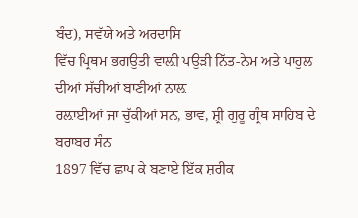ਬੰਦ), ਸਵੱਯੇ ਅਤੇ ਅਰਦਾਸਿ
ਵਿੱਚ ਪ੍ਰਿਥਮ ਭਗਉਤੀ ਵਾਲ਼ੀ ਪਉੜੀ ਨਿੱਤ-ਨੇਮ ਅਤੇ ਪਾਹੁਲ ਦੀਆਂ ਸੱਚੀਆਂ ਬਾਣੀਆਂ ਨਾਲ਼
ਰਲ਼ਾਈਆਂ ਜਾ ਚੁੱਕੀਆਂ ਸਨ, ਭਾਵ, ਸ਼੍ਰੀ ਗੁਰੂ ਗ੍ਰੰਥ ਸਾਹਿਬ ਦੇ ਬਰਾਬਰ ਸੰਨ
1897 ਵਿੱਚ ਛਾਪ ਕੇ ਬਣਾਏ ਇੱਕ ਸ਼ਰੀਕ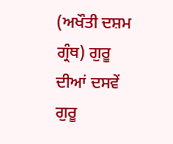(ਅਖੌਤੀ ਦਸ਼ਮ ਗ੍ਰੰਥ) ਗੁਰੂ ਦੀਆਂ ਦਸਵੇਂ ਗੁਰੂ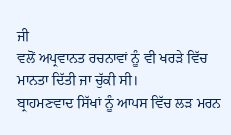ਜੀ
ਵਲੋਂ ਅਪ੍ਰਵਾਨਤ ਰਚਨਾਵਾਂ ਨੂੰ ਵੀ ਖਰੜੇ ਵਿੱਚ ਮਾਨਤਾ ਦਿੱਤੀ ਜਾ ਚੁੱਕੀ ਸੀ।
ਬ੍ਰਾਹਮਣਵਾਦ ਸਿੱਖਾਂ ਨੂੰ ਆਪਸ ਵਿੱਚ ਲੜ ਮਰਨ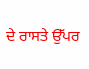ਦੇ ਰਾਸਤੇ ਉੱਪਰ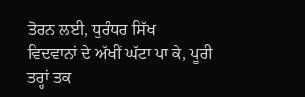ਤੋਰਨ ਲਈ, ਧੁਰੰਧਰ ਸਿੱਖ
ਵਿਦਵਾਨਾਂ ਦੇ ਅੱਖੀਂ ਘੱਟਾ ਪਾ ਕੇ, ਪੂਰੀ ਤਰ੍ਹਾਂ ਤਕ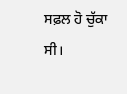ਸਫ਼ਲ ਹੋ ਚੁੱਕਾ ਸੀ।